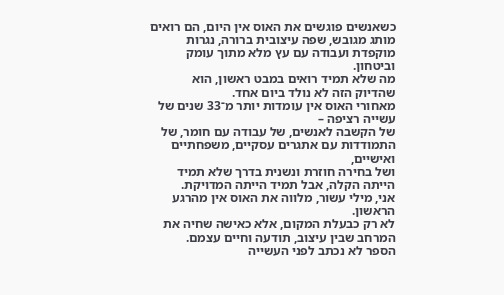כשאנשים פוגשים את האוס אין היום, הם רואים מותג מגובש, שפה עיצובית ברורה, נגרות מוקפדת ועבודה עם עץ מלא מתוך עומק וביטחון.
מה שלא תמיד רואים במבט ראשון, הוא שהדיוק הזה לא נולד ביום אחד.
מאחורי האוס אין עומדות יותר מ־33 שנים של עשייה רציפה –
של הקשבה לאנשים, של עבודה עם חומר, של התמודדות עם אתגרים עסקיים, משפחתיים ואישיים,
ושל בחירה חוזרת ונשנית בדרך שלא תמיד הייתה הקלה, אבל תמיד הייתה המדויקת.
אני, מילי עשור, מלווה את האוס אין מהרגע הראשון.
לא רק כבעלת המקום, אלא כאישה שחיה את המרחב שבין עיצוב, תודעה וחיים עצמם.
הספר לא נכתב לפני העשייה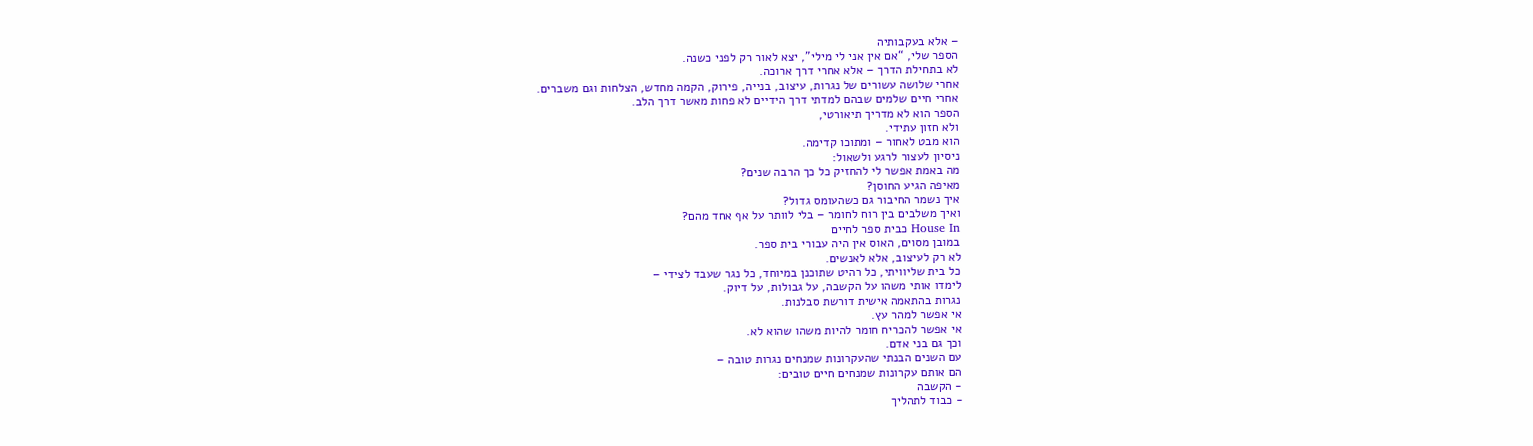– אלא בעקבותיה
הספר שלי, “אם אין אני לי מילי”, יצא לאור רק לפני כשנה.
לא בתחילת הדרך – אלא אחרי דרך ארוכה.
אחרי שלושה עשורים של נגרות, עיצוב, בנייה, פירוק, הקמה מחדש, הצלחות וגם משברים.
אחרי חיים שלמים שבהם למדתי דרך הידיים לא פחות מאשר דרך הלב.
הספר הוא לא מדריך תיאורטי,
ולא חזון עתידי.
הוא מבט לאחור – ומתוכו קדימה.
ניסיון לעצור לרגע ולשאול:
מה באמת אפשר לי להחזיק כל כך הרבה שנים?
מאיפה הגיע החוסן?
איך נשמר החיבור גם כשהעומס גדול?
ואיך משלבים בין רוח לחומר – בלי לוותר על אף אחד מהם?
House In כבית ספר לחיים
במובן מסוים, האוס אין היה עבורי בית ספר.
לא רק לעיצוב, אלא לאנשים.
כל בית שליוויתי, כל רהיט שתוכנן במיוחד, כל נגר שעבד לצידי –
לימדו אותי משהו על הקשבה, על גבולות, על דיוק.
נגרות בהתאמה אישית דורשת סבלנות.
אי אפשר למהר עץ.
אי אפשר להכריח חומר להיות משהו שהוא לא.
וכך גם בני אדם.
עם השנים הבנתי שהעקרונות שמנחים נגרות טובה –
הם אותם עקרונות שמנחים חיים טובים:
- הקשבה
- כבוד לתהליך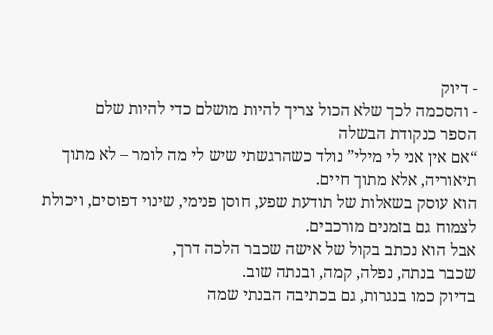- דיוק
- והסכמה לכך שלא הכול צריך להיות מושלם כדי להיות שלם
הספר כנקודת הבשלה
“אם אין אני לי מילי” נולד כשהרגשתי שיש לי מה לומר – לא מתוך תיאוריה, אלא מתוך חיים.
הוא עוסק בשאלות של תודעת שפע, חוסן פנימי, שינוי דפוסים, ויכולת לצמוח גם בזמנים מורכבים.
אבל הוא נכתב בקול של אישה שכבר הלכה דרך,
שכבר בנתה, נפלה, קמה, ובנתה שוב.
בדיוק כמו בנגרות, גם בכתיבה הבנתי שמה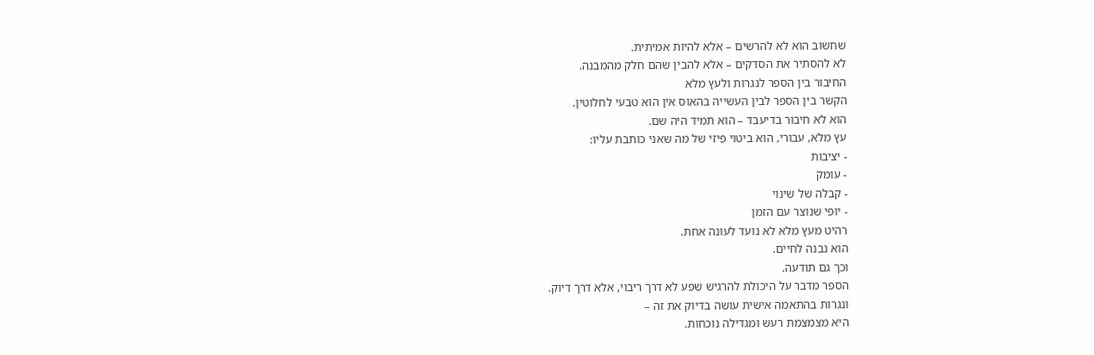שחשוב הוא לא להרשים – אלא להיות אמיתית.
לא להסתיר את הסדקים – אלא להבין שהם חלק מהמבנה.
החיבור בין הספר לנגרות ולעץ מלא
הקשר בין הספר לבין העשייה בהאוס אין הוא טבעי לחלוטין.
הוא לא חיבור בדיעבד – הוא תמיד היה שם.
עץ מלא, עבורי, הוא ביטוי פיזי של מה שאני כותבת עליו:
- יציבות
- עומק
- קבלה של שינוי
- יופי שנוצר עם הזמן
רהיט מעץ מלא לא נועד לעונה אחת.
הוא נבנה לחיים.
וכך גם תודעה.
הספר מדבר על היכולת להרגיש שפע לא דרך ריבוי, אלא דרך דיוק.
ונגרות בהתאמה אישית עושה בדיוק את זה –
היא מצמצמת רעש ומגדילה נוכחות.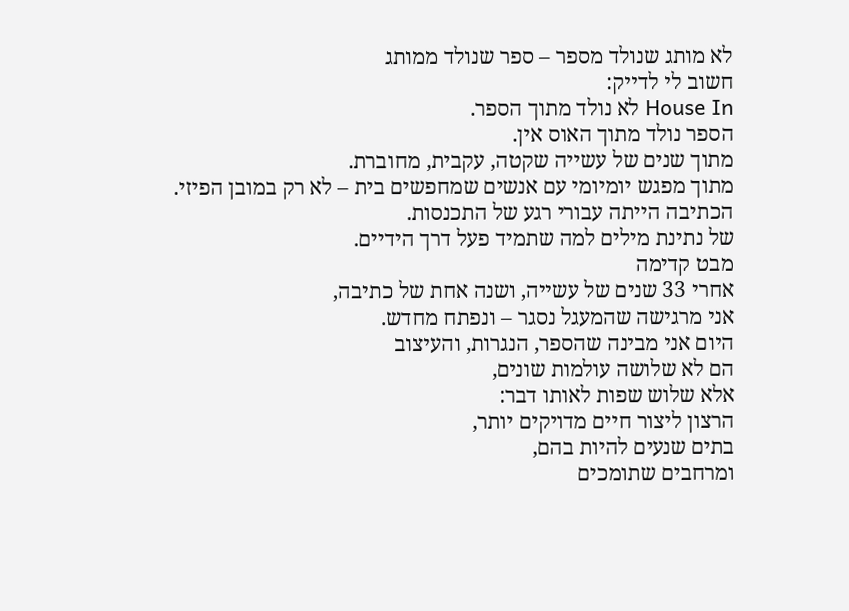לא מותג שנולד מספר – ספר שנולד ממותג
חשוב לי לדייק:
House In לא נולד מתוך הספר.
הספר נולד מתוך האוס אין.
מתוך שנים של עשייה שקטה, עקבית, מחוברת.
מתוך מפגש יומיומי עם אנשים שמחפשים בית – לא רק במובן הפיזי.
הכתיבה הייתה עבורי רגע של התכנסות.
של נתינת מילים למה שתמיד פעל דרך הידיים.
מבט קדימה
אחרי 33 שנים של עשייה, ושנה אחת של כתיבה,
אני מרגישה שהמעגל נסגר – ונפתח מחדש.
היום אני מבינה שהספר, הנגרות, והעיצוב
הם לא שלושה עולמות שונים,
אלא שלוש שפות לאותו דבר:
הרצון ליצור חיים מדויקים יותר,
בתים שנעים להיות בהם,
ומרחבים שתומכים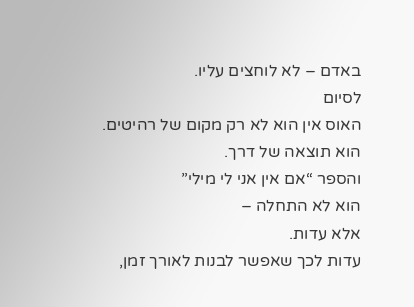באדם – לא לוחצים עליו.
לסיום
האוס אין הוא לא רק מקום של רהיטים.
הוא תוצאה של דרך.
והספר “אם אין אני לי מילי”
הוא לא התחלה –
אלא עדות.
עדות לכך שאפשר לבנות לאורך זמן,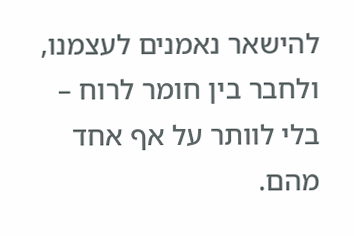להישאר נאמנים לעצמנו,
ולחבר בין חומר לרוח – בלי לוותר על אף אחד מהם.